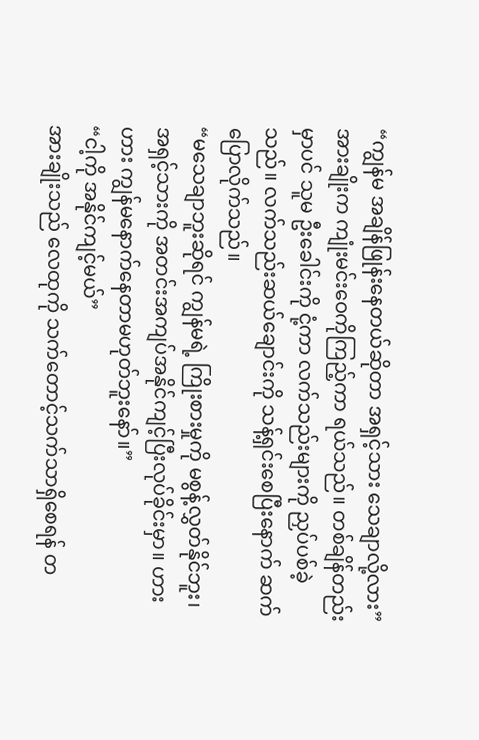“ကျွန်မ အချိန်ဖြုန်းနေတယ်ဆိုတာ အရှင့်သား သေချာလို့လား”
အားချိုးက ကျုံးမင်းဝေကိုကြည့်ကာ ရယ်သည်။ တစ်ချိန်တည်းမှာပင် သူမ ဦးခေါင်းကို ငုံ့ကာ လက်သည်းများကို ညှပ်ပစ်ခဲ့သည်။ လက်သည်းဆယ်ချောင်းကို သန့်ရှင်းစေပြီးနောက် ဆက်ပြောလိုက်သည်။
“မသေချာဘူးဆိုရင် ကျွန်မရဲ့ ကြိုးစားမှုကို မစွန့်လွှတ်နိုင်ဘူး၊ အရှင့်သားကို အတင်းအကျပ်အနိုင်ကျင့်ပြီးလုပ်ခိုင်းမှာ။ ဟားဟား ကျွန်မနောက်နေတာမဟုတ်ဘူးနော်။”
“ငါ့ကို အနိုင်ကျင့်မယ်”
အားချိုးသည် လေထုကို သက်တောင့်သက်သာရှိစေရန် တ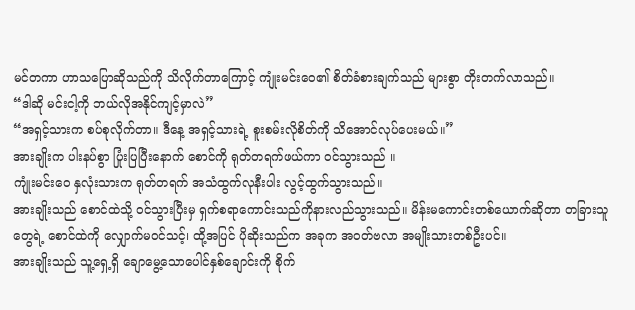မင်တကာ ဟာသပြောဆိုသည်ကို သိလိုက်တာကြောင့် ကျုံးမင်းဝေ၏ စိတ်ခံစားချက်သည် များစွာ တိုးတက်လာသည်။
“ဒါဆို မင်းငါ့ကို ဘယ်လိုအနိုင်ကျင့်မှာလဲ”
“အရှင့်သားက စပ်စုလိုက်တာ။ ဒီနေ့ အရှင့်သားရဲ့ စူးစမ်းလိုစိတ်ကို သိအောင်လုပ်ပေးမယ်။”
အားချိုးက ပါးနပ်စွာ ပြုံးပြပြီးနောက် စောင်ကို ရုတ်တရက်ဖယ်ကာ ဝင်သွားသည် ။
ကျုံးမင်းဝေ နှလုံးသားက ရုတ်တရက် အသံထွက်လုနီးပါး လွင့်ထွက်သွားသည်။
အားချိုးသည် စောင်ထဲသို့ ၀င်သွားပြီးမှ ရှက်စရာကောင်းသည်ကိုနားလည်သွားသည်။ မိန်းမကောင်းတစ်ယောက်ဆိုတာ တခြားသူတွေရဲ့ စောင်ထဲကို လျှောက်မဝင်သင့်၊ ထို့အပြင် ပိုဆိုးသည်က အခုက အဝတ်ဗလာ အမျိုးသားတစ်ဦးပင်။
အားချိုးသည် သူ့ရှေ့ရှိ ချောမွေ့သောပေါင်နှစ်ချောင်းကို စိုက်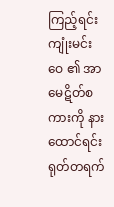ကြည့်ရင်း ကျုံးမင်းဝေ ၏ အာမေဋိတ်စကားကို နားထောင်ရင်း ရုတ်တရက်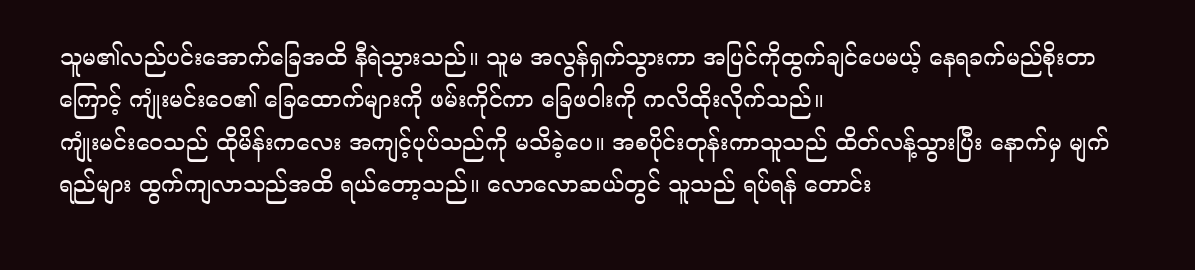သူမ၏လည်ပင်းအောက်ခြေအထိ နီရဲသွားသည်။ သူမ အလွန်ရှက်သွားကာ အပြင်ကိုထွက်ချင်ပေမယ့် နေရခက်မည်စိုးတာကြောင့် ကျုံးမင်းဝေ၏ ခြေထောက်များကို ဖမ်းကိုင်ကာ ခြေဖဝါးကို ကလိထိုးလိုက်သည်။
ကျုံးမင်းဝေသည် ထိုမိန်းကလေး အကျင့်ပုပ်သည်ကို မသိခဲ့ပေ။ အစပိုင်းတုန်းကာသူသည် ထိတ်လန့်သွားပြီး နောက်မှ မျက်ရည်များ ထွက်ကျလာသည်အထိ ရယ်တော့သည်။ လောလောဆယ်တွင် သူသည် ရပ်ရန် တောင်း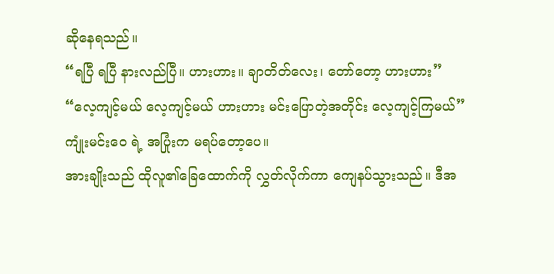ဆိုနေရသည်။
“ရပြီ ရပြီ နားလည်ပြီ။ ဟားဟား။ ချာတိတ်လေး၊ တော်တော့ ဟားဟား”
“လေ့ကျင့်မယ် လေ့ကျင့်မယ် ဟားဟား မင်းပြောတဲ့အတိုင်း လေ့ကျင့်ကြမယ်”
ကျုံးမင်းဝေ ရဲ့ အပြုံးက မရပ်တော့ပေ။
အားချိုးသည် ထိုလူ၏ခြေထောက်ကို လွှတ်လိုက်ကာ ကျေနပ်သွားသည်။ ဒီအ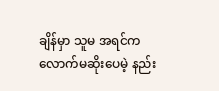ချိန်မှာ သူမ အရင်ကလောက်မဆိုးပေမဲ့ နည်း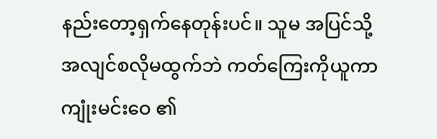နည်းတော့ရှက်နေတုန်းပင်။ သူမ အပြင်သို့ အလျင်စလိုမထွက်ဘဲ ကတ်ကြေးကိုယူကာ ကျုံးမင်းဝေ ၏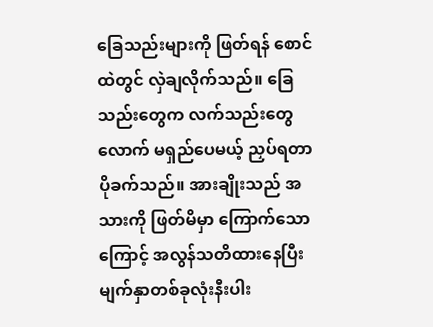ခြေသည်းများကို ဖြတ်ရန် စောင်ထဲတွင် လှဲချလိုက်သည်။ ခြေသည်းတွေက လက်သည်းတွေလောက် မရှည်ပေမယ့် ညှပ်ရတာ ပိုခက်သည်။ အားချိုးသည် အသားကို ဖြတ်မိမှာ ကြောက်သောကြောင့် အလွန်သတိထားနေပြီး မျက်နှာတစ်ခုလုံးနီးပါး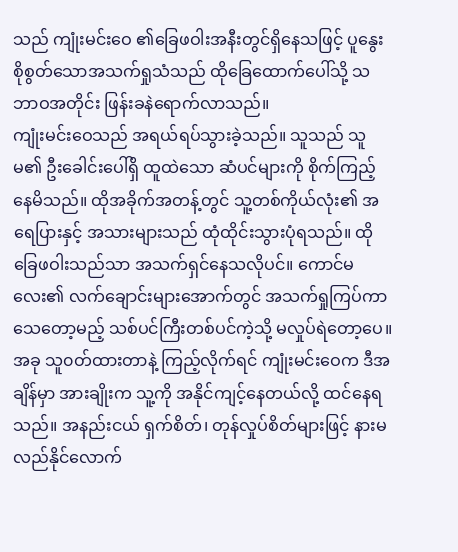သည် ကျုံးမင်းဝေ ၏ခြေဖဝါးအနီးတွင်ရှိနေသဖြင့် ပူနွေးစိုစွတ်သောအသက်ရှုသံသည် ထိုခြေထောက်ပေါ်သို့ သဘာဝအတိုင်း ဖြန်းခနဲရောက်လာသည်။
ကျုံးမင်းဝေသည် အရယ်ရပ်သွားခဲ့သည်။ သူသည် သူမ၏ ဦးခေါင်းပေါ်ရှိ ထူထဲသော ဆံပင်များကို စိုက်ကြည့်နေမိသည်။ ထိုအခိုက်အတန့်တွင် သူ့တစ်ကိုယ်လုံး၏ အရေပြားနှင့် အသားများသည် ထုံထိုင်းသွားပုံရသည်။ ထိုခြေဖဝါးသည်သာ အသက်ရှင်နေသလိုပင်။ ကောင်မလေး၏ လက်ချောင်းများအောက်တွင် အသက်ရှုကြပ်ကာ သေတော့မည့် သစ်ပင်ကြီးတစ်ပင်ကဲ့သို့ မလှုပ်ရဲတော့ပေ။
အခု သူ၀တ်ထားတာနဲ့ ကြည့်လိုက်ရင် ကျုံးမင်းဝေက ဒီအချိန်မှာ အားချိုးက သူ့ကို အနိုင်ကျင့်နေတယ်လို့ ထင်နေရသည်။ အနည်းငယ် ရှက်စိတ်၊ တုန်လှုပ်စိတ်များဖြင့် နားမလည်နိုင်လောက်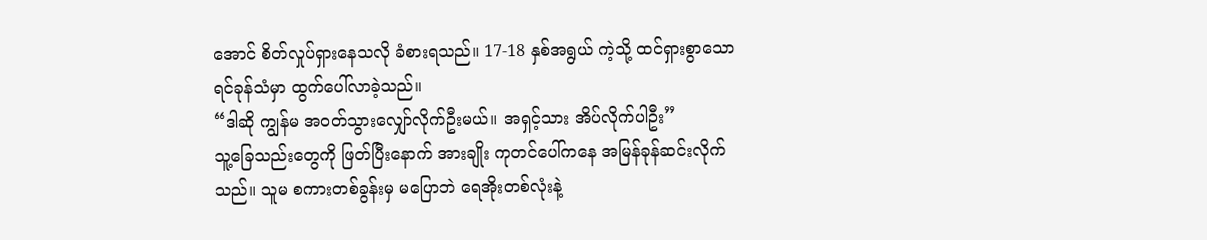အောင် စိတ်လှုပ်ရှားနေသလို ခံစားရသည်။ 17-18 နှစ်အရွယ် ကဲ့သို့ ထင်ရှားစွာသော ရင်ခုန်သံမှာ ထွက်ပေါ်လာခဲ့သည်။
“ဒါဆို ကျွန်မ အ၀တ်သွားလျှော်လိုက်ဦးမယ်။ အရှင့်သား အိပ်လိုက်ပါဦး”
သူ့ခြေသည်းတွေကို ဖြတ်ပြီးနောက် အားချိုး ကုတင်ပေါ်ကနေ အမြန်ခုန်ဆင်းလိုက်သည်။ သူမ စကားတစ်ခွန်းမှ မပြောဘဲ ရေအိုးတစ်လုံးနဲ့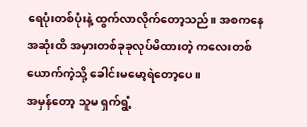ရေပုံးတစ်ပုံးနဲ့ ထွက်လာလိုက်တော့သည်။ အစကနေ အဆုံးထိ အမှားတစ်ခုခုလုပ်မိထားတဲ့ ကလေးတစ်ယောက်ကဲ့သို့ ခေါင်းမမော့ရဲတော့ပေ။
အမှန်တော့ သူမ ရှက်ရွံ့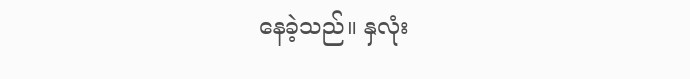နေခဲ့သည်။ နှလုံး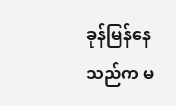ခုန်မြန်နေသည်က မ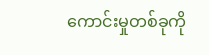ကောင်းမှုတစ်ခုကို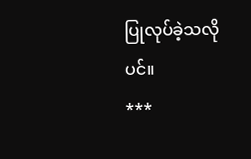ပြုလုပ်ခဲ့သလိုပင်။
***